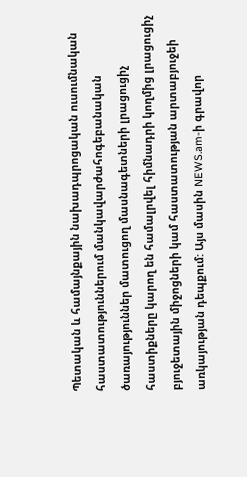Պետական և համայնքային նախադպրոցական ուսումնական հաստատություններում մանկավարժահոգեբանական ծառայություններ մատուցող մասնագետների լրացուցիչ հաստիքները կարող են համալրվել հիմնադրի կողմից լրացուցիչ բյուջետային միջոցների կամ հաստատության արտաբյուջեի առկայության դեպքում: Այս մասին NEWS.am-ի գրավոր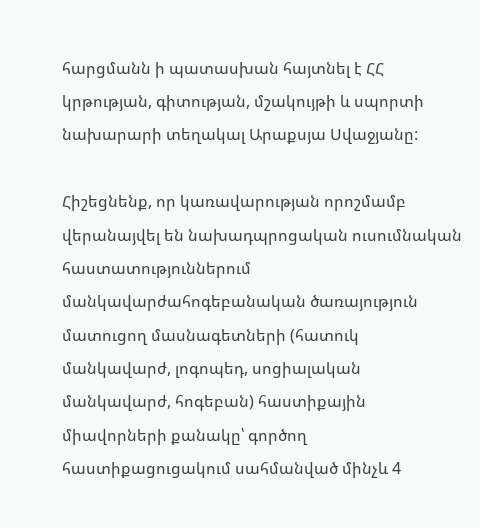հարցմանն ի պատասխան հայտնել է ՀՀ կրթության, գիտության, մշակույթի և սպորտի նախարարի տեղակալ Արաքսյա Սվաջյանը:

Հիշեցնենք, որ կառավարության որոշմամբ վերանայվել են նախադպրոցական ուսումնական հաստատություններում մանկավարժահոգեբանական ծառայություն մատուցող մասնագետների (հատուկ մանկավարժ, լոգոպեդ, սոցիալական մանկավարժ, հոգեբան) հաստիքային միավորների քանակը՝ գործող հաստիքացուցակում սահմանված մինչև 4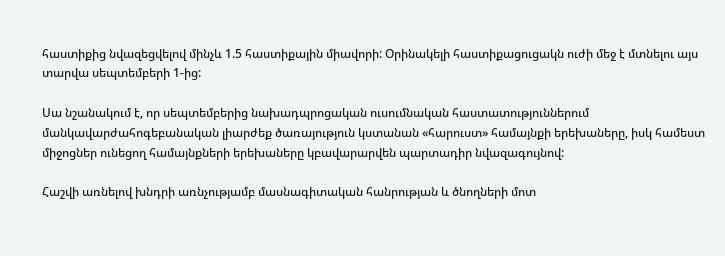հաստիքից նվազեցվելով մինչև 1.5 հաստիքային միավորի: Օրինակելի հաստիքացուցակն ուժի մեջ է մտնելու այս տարվա սեպտեմբերի 1-ից:

Սա նշանակում է, որ սեպտեմբերից նախադպրոցական ուսումնական հաստատություններում մանկավարժահոգեբանական լիարժեք ծառայություն կստանան «հարուստ» համայնքի երեխաները, իսկ համեստ միջոցներ ունեցող համայնքների երեխաները կբավարարվեն պարտադիր նվազագույնով:

Հաշվի առնելով խնդրի առնչությամբ մասնագիտական հանրության և ծնողների մոտ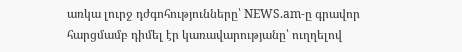առկա լուրջ դժգոհությունները՝ NEWS.am-ը գրավոր հարցմամբ դիմել էր կառավարությանը՝ ուղղելով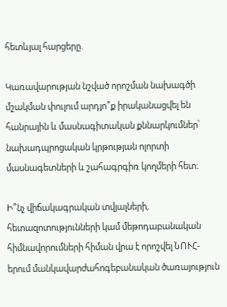հետևյալ հարցերը.

Կառավարության նշված որոշման նախագծի մշակման փուլում արդյո՞ք իրականացվել են հանրային և մասնագիտական քննարկումներ՝ նախադպրոցական կրթության ոլորտի մասնագետների և շահագրգիռ կողմերի հետ։

Ի՞նչ վիճակագրական տվյալների, հետազոտությունների կամ մեթոդաբանական հիմնավորումների հիման վրա է որոշվել ՆՈՒՀ-երում մանկավարժահոգեբանական ծառայություն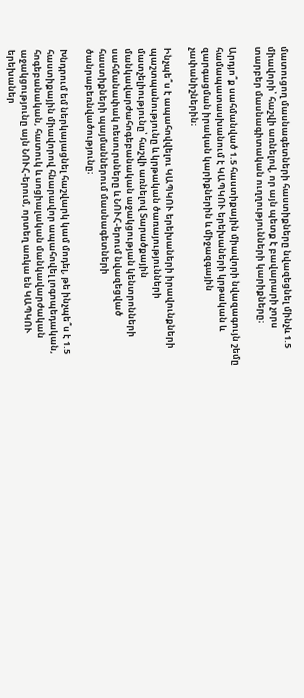մատուցող մասնագետների հաստիքները նվազեցնել մինչև 1.5 միավորի՝ հաշվի առնելով, որ այն պետք է բավարարի չորս տարբեր մասնագիտական ուղղությունների կարիքները։

Արդյո՞ք սահմանված 1.5 հաստիքային միավորի նվազագույն շեմը համապատասխանում է ԿԱՊԿՈՒ երեխաների կրթական և զարգացման իրական կարիքներին և միջազգային չափանիշներին։

Ինչպե՞ս է ապահովվելու ԿԱՊԿՈՒ երեխաների իրավունքների պաշտպանությունը և կրթական ծառայությունների մատչելիությունը՝ հաշվի առնելով Տարածքային մանկավարժահոգեբանական աջակցության կենտրոնների սահմանափակ ռեսուրսները և ՆՈՒՀ-երում նվազեցված հաստիքների պայմաններում մասնագետների ծանրաբեռնվածությունը։

Խնդրում եմ ներկայացնել հաշվարկ կամ մոդել, թե ինչպե՞ս է 1.5 հաստիքային միավորով հնարավոր ապահովել լոգոպեդական, հոգեբանական, հատուկ և սոցիալական մանկավարժական աջակցությունը այն ՆՈՒՀ-երում, որտեղ առկա են ԿԱՊԿՈՒ երեխաներ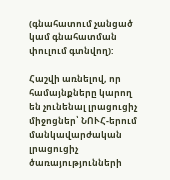(գնահատում չանցած կամ գնահատման փուլում գտնվող):

Հաշվի առնելով, որ համայնքները կարող են չունենալ լրացուցիչ միջոցներ՝ ՆՈՒՀ-երում մանկավարժական լրացուցիչ ծառայությունների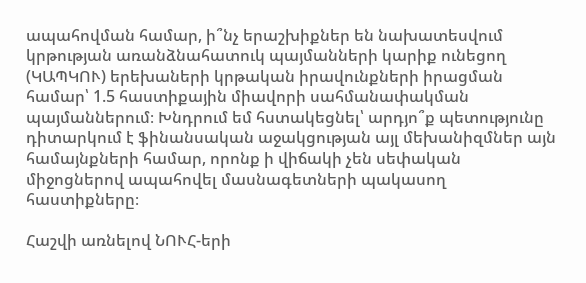ապահովման համար, ի՞նչ երաշխիքներ են նախատեսվում կրթության առանձնահատուկ պայմանների կարիք ունեցող (ԿԱՊԿՈՒ) երեխաների կրթական իրավունքների իրացման համար՝ 1.5 հաստիքային միավորի սահմանափակման պայմաններում։ Խնդրում եմ հստակեցնել՝ արդյո՞ք պետությունը դիտարկում է ֆինանսական աջակցության այլ մեխանիզմներ այն համայնքների համար, որոնք ի վիճակի չեն սեփական միջոցներով ապահովել մասնագետների պակասող հաստիքները։

Հաշվի առնելով ՆՈՒՀ-երի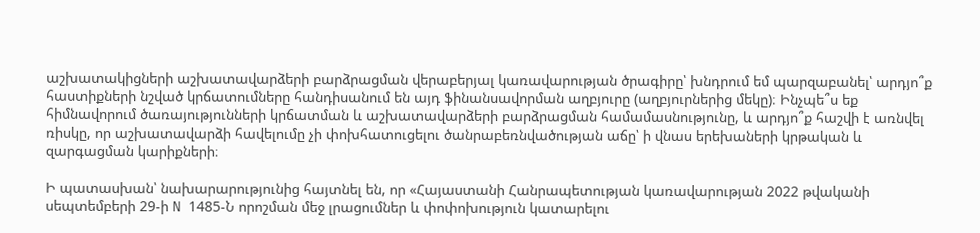աշխատակիցների աշխատավարձերի բարձրացման վերաբերյալ կառավարության ծրագիրը՝ խնդրում եմ պարզաբանել՝ արդյո՞ք հաստիքների նշված կրճատումները հանդիսանում են այդ ֆինանսավորման աղբյուրը (աղբյուրներից մեկը)։ Ինչպե՞ս եք հիմնավորում ծառայությունների կրճատման և աշխատավարձերի բարձրացման համամասնությունը, և արդյո՞ք հաշվի է առնվել ռիսկը, որ աշխատավարձի հավելումը չի փոխհատուցելու ծանրաբեռնվածության աճը՝ ի վնաս երեխաների կրթական և զարգացման կարիքների։

Ի պատասխան՝ նախարարությունից հայտնել են, որ «Հայաստանի Հանրապետության կառավարության 2022 թվականի սեպտեմբերի 29-ի N 1485-Ն որոշման մեջ լրացումներ և փոփոխություն կատարելու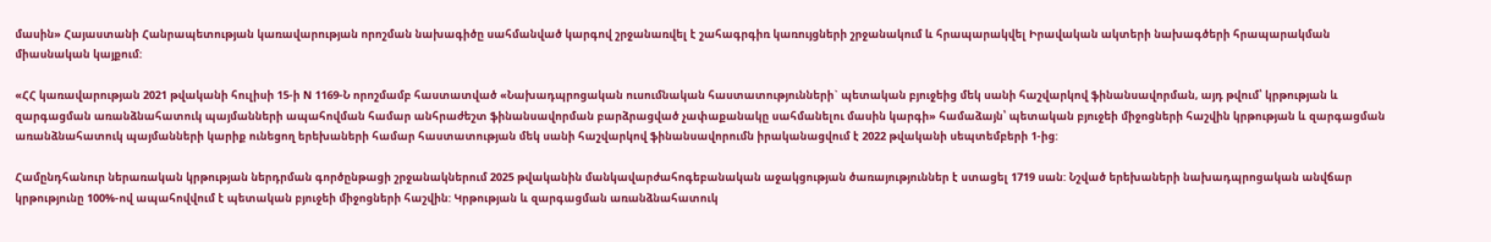մասին» Հայաստանի Հանրապետության կառավարության որոշման նախագիծը սահմանված կարգով շրջանառվել է շահագրգիռ կառույցների շրջանակում և հրապարակվել Իրավական ակտերի նախագծերի հրապարակման միասնական կայքում:

«ՀՀ կառավարության 2021 թվականի հուլիսի 15-ի N 1169-Ն որոշմամբ հաստատված «Նախադպրոցական ուսումնական հաստատությունների` պետական բյուջեից մեկ սանի հաշվարկով ֆինանսավորման, այդ թվում՝ կրթության և զարգացման առանձնահատուկ պայմանների ապահովման համար անհրաժեշտ ֆինանսավորման բարձրացված չափաքանակը սահմանելու մասին կարգի» համաձայն՝ պետական բյուջեի միջոցների հաշվին կրթության և զարգացման առանձնահատուկ պայմանների կարիք ունեցող երեխաների համար հաստատության մեկ սանի հաշվարկով ֆինանսավորումն իրականացվում է 2022 թվականի սեպտեմբերի 1-ից:

Համընդհանուր ներառական կրթության ներդրման գործընթացի շրջանակներում 2025 թվականին մանկավարժահոգեբանական աջակցության ծառայություններ է ստացել 1719 սան: Նշված երեխաների նախադպրոցական անվճար կրթությունը 100%-ով ապահովվում է պետական բյուջեի միջոցների հաշվին: Կրթության և զարգացման առանձնահատուկ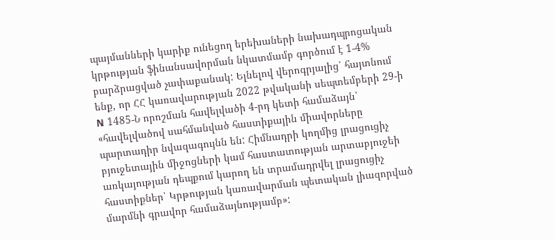պայմանների կարիք ունեցող երեխաների նախադպրոցական կրթության ֆինանսավորման նկատմամբ գործում է 1-4% բարձրացված չափաքանակ: Ելնելով վերոգրյալից՝ հայտնում ենք, որ ՀՀ կառավարության 2022 թվականի սեպտեմբերի 29-ի N 1485-Ն որոշման հավելվածի 4-րդ կետի համաձայն՝ «հավելվածով սահմանված հաստիքային միավորները պարտադիր նվազագույնն են: Հիմնադրի կողմից լրացուցիչ բյուջետային միջոցների կամ հաստատության արտաբյուջեի առկայության դեպքում կարող են տրամադրվել լրացուցիչ հաստիքներ՝ Կրթության կառավարման պետական լիազորված մարմնի գրավոր համաձայնությամբ»: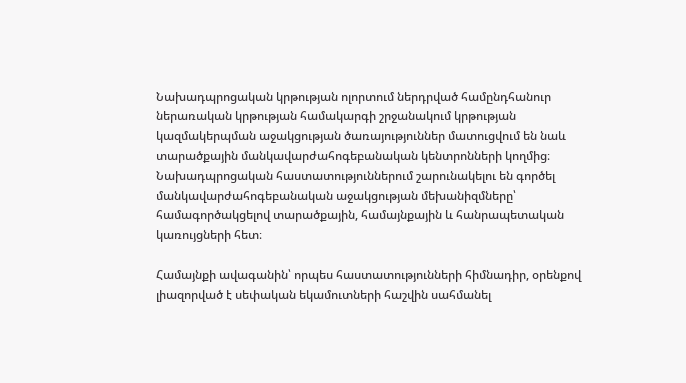Նախադպրոցական կրթության ոլորտում ներդրված համընդհանուր ներառական կրթության համակարգի շրջանակում կրթության կազմակերպման աջակցության ծառայություններ մատուցվում են նաև տարածքային մանկավարժահոգեբանական կենտրոնների կողմից։ Նախադպրոցական հաստատություններում շարունակելու են գործել մանկավարժահոգեբանական աջակցության մեխանիզմները՝ համագործակցելով տարածքային, համայնքային և հանրապետական կառույցների հետ։

Համայնքի ավագանին՝ որպես հաստատությունների հիմնադիր, օրենքով լիազորված է սեփական եկամուտների հաշվին սահմանել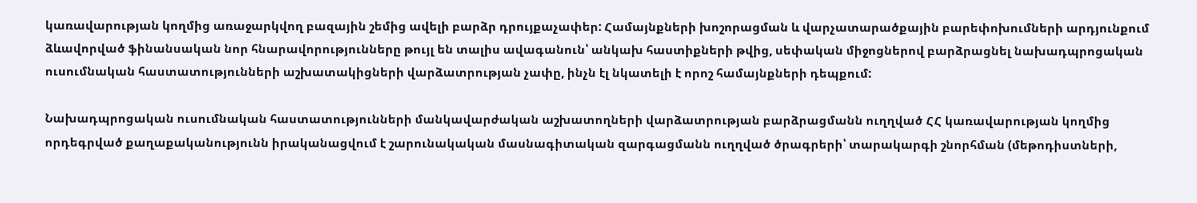կառավարության կողմից առաջարկվող բազային շեմից ավելի բարձր դրույքաչափեր: Համայնքների խոշորացման և վարչատարածքային բարեփոխումների արդյունքում ձևավորված ֆինանսական նոր հնարավորությունները թույլ են տալիս ավագանուն՝ անկախ հաստիքների թվից, սեփական միջոցներով բարձրացնել նախադպրոցական ուսումնական հաստատությունների աշխատակիցների վարձատրության չափը, ինչն էլ նկատելի է որոշ համայնքների դեպքում:

Նախադպրոցական ուսումնական հաստատությունների մանկավարժական աշխատողների վարձատրության բարձրացմանն ուղղված ՀՀ կառավարության կողմից որդեգրված քաղաքականությունն իրականացվում է շարունակական մասնագիտական զարգացմանն ուղղված ծրագրերի՝ տարակարգի շնորհման (մեթոդիստների,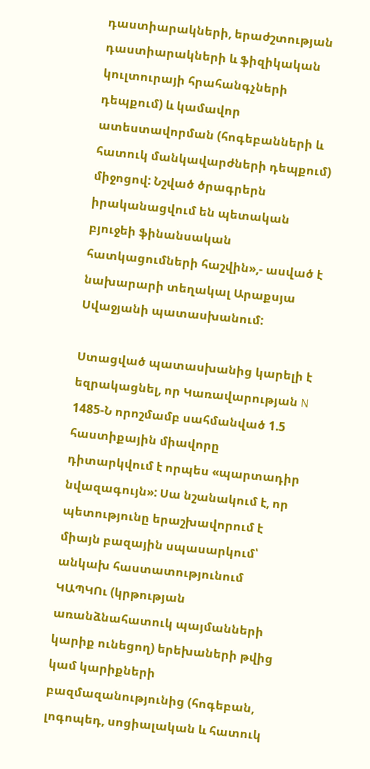դաստիարակների, երաժշտության դաստիարակների և ֆիզիկական կուլտուրայի հրահանգչների դեպքում) և կամավոր ատեստավորման (հոգեբանների և հատուկ մանկավարժների դեպքում) միջոցով: Նշված ծրագրերն իրականացվում են պետական բյուջեի ֆինանսական հատկացումների հաշվին»,- ասված է նախարարի տեղակալ Արաքսյա Սվաջյանի պատասխանում:

Ստացված պատասխանից կարելի է եզրակացնել, որ Կառավարության N 1485-Ն որոշմամբ սահմանված 1.5 հաստիքային միավորը դիտարկվում է որպես «պարտադիր նվազագույն»: Սա նշանակում է, որ պետությունը երաշխավորում է միայն բազային սպասարկում՝ անկախ հաստատությունում ԿԱՊԿՈւ (կրթության առանձնահատուկ պայմանների կարիք ունեցող) երեխաների թվից կամ կարիքների բազմազանությունից (հոգեբան, լոգոպեդ, սոցիալական և հատուկ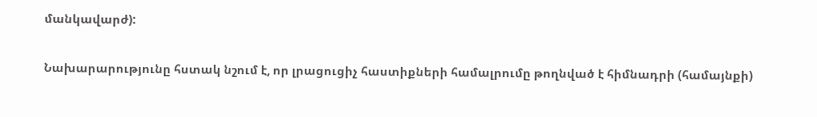մանկավարժ):

Նախարարությունը հստակ նշում է, որ լրացուցիչ հաստիքների համալրումը թողնված է հիմնադրի (համայնքի)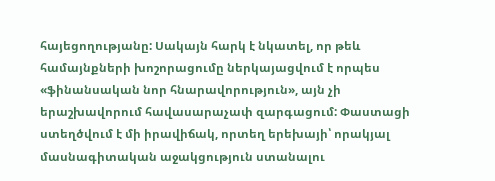հայեցողությանը: Սակայն հարկ է նկատել, որ թեև համայնքների խոշորացումը ներկայացվում է որպես «ֆինանսական նոր հնարավորություն», այն չի երաշխավորում հավասարաչափ զարգացում: Փաստացի ստեղծվում է մի իրավիճակ, որտեղ երեխայի՝ որակյալ մասնագիտական աջակցություն ստանալու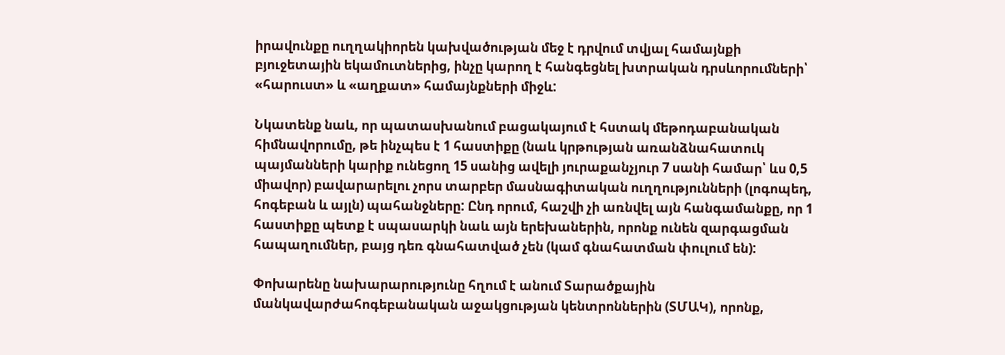իրավունքը ուղղակիորեն կախվածության մեջ է դրվում տվյալ համայնքի բյուջետային եկամուտներից, ինչը կարող է հանգեցնել խտրական դրսևորումների՝ «հարուստ» և «աղքատ» համայնքների միջև:

Նկատենք նաև, որ պատասխանում բացակայում է հստակ մեթոդաբանական հիմնավորումը, թե ինչպես է 1 հաստիքը (նաև կրթության առանձնահատուկ պայմանների կարիք ունեցող 15 սանից ավելի յուրաքանչյուր 7 սանի համար՝ ևս 0,5 միավոր) բավարարելու չորս տարբեր մասնագիտական ուղղությունների (լոգոպեդ, հոգեբան և այլն) պահանջները: Ընդ որում, հաշվի չի առնվել այն հանգամանքը, որ 1 հաստիքը պետք է սպասարկի նաև այն երեխաներին, որոնք ունեն զարգացման հապաղումներ, բայց դեռ գնահատված չեն (կամ գնահատման փուլում են):

Փոխարենը նախարարությունը հղում է անում Տարածքային մանկավարժահոգեբանական աջակցության կենտրոններին (ՏՄԱԿ), որոնք,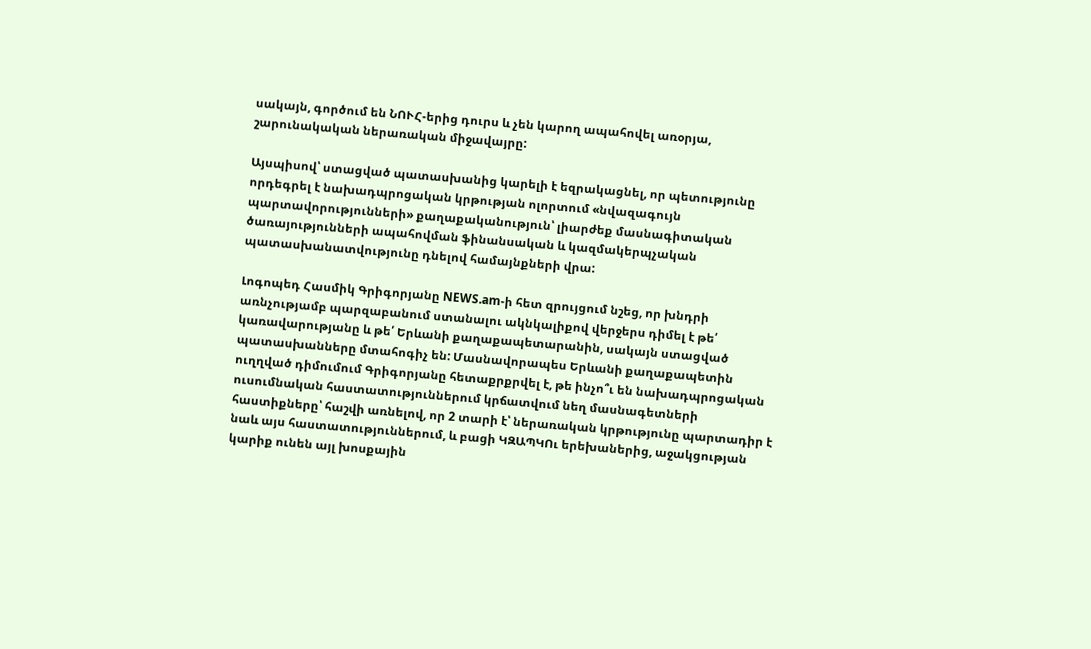սակայն, գործում են ՆՈՒՀ-երից դուրս և չեն կարող ապահովել առօրյա, շարունակական ներառական միջավայրը:

Այսպիսով՝ ստացված պատասխանից կարելի է եզրակացնել, որ պետությունը որդեգրել է նախադպրոցական կրթության ոլորտում «նվազագույն պարտավորությունների» քաղաքականություն՝ լիարժեք մասնագիտական ծառայությունների ապահովման ֆինանսական և կազմակերպչական պատասխանատվությունը դնելով համայնքների վրա:

Լոգոպեդ Հասմիկ Գրիգորյանը NEWS.am-ի հետ զրույցում նշեց, որ խնդրի առնչությամբ պարզաբանում ստանալու ակնկալիքով վերջերս դիմել է թե՛ կառավարությանը և թե՛ Երևանի քաղաքապետարանին, սակայն ստացված պատասխանները մտահոգիչ են: Մասնավորապես Երևանի քաղաքապետին ուղղված դիմումում Գրիգորյանը հետաքրքրվել է, թե ինչո՞ւ են նախադպրոցական ուսումնական հաստատություններում կրճատվում նեղ մասնագետների հաստիքները՝ հաշվի առնելով, որ 2 տարի է՝ ներառական կրթությունը պարտադիր է նաև այս հաստատություններում, և բացի ԿԶԱՊԿՈւ երեխաներից, աջակցության կարիք ունեն այլ խոսքային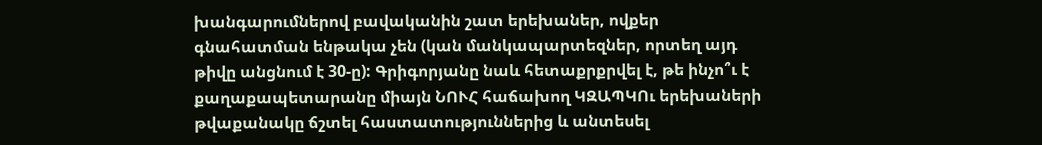խանգարումներով բավականին շատ երեխաներ, ովքեր գնահատման ենթակա չեն (կան մանկապարտեզներ, որտեղ այդ թիվը անցնում է 30-ը): Գրիգորյանը նաև հետաքրքրվել է, թե ինչո՞ւ է քաղաքապետարանը միայն ՆՈՒՀ հաճախող ԿԶԱՊԿՈւ երեխաների թվաքանակը ճշտել հաստատություններից և անտեսել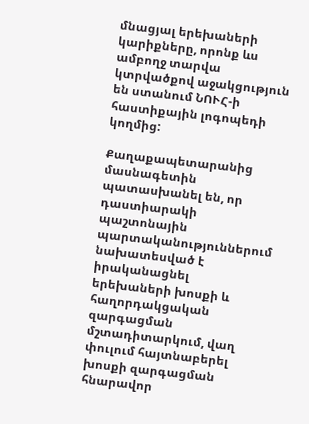մնացյալ երեխաների կարիքները, որոնք ևս ամբողջ տարվա կտրվածքով աջակցություն են ստանում ՆՈՒՀ-ի հաստիքային լոգոպեդի կողմից:

Քաղաքապետարանից մասնագետին պատասխանել են, որ դաստիարակի պաշտոնային պարտականություններում նախատեսված է իրականացնել երեխաների խոսքի և հաղորդակցական զարգացման մշտադիտարկում, վաղ փուլում հայտնաբերել խոսքի զարգացման հնարավոր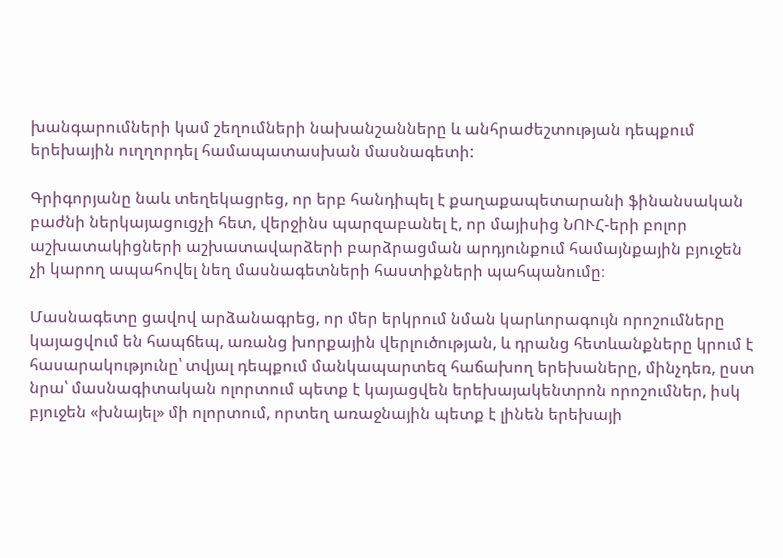խանգարումների կամ շեղումների նախանշանները և անհրաժեշտության դեպքում երեխային ուղղորդել համապատասխան մասնագետի:

Գրիգորյանը նաև տեղեկացրեց, որ երբ հանդիպել է քաղաքապետարանի ֆինանսական բաժնի ներկայացուցչի հետ, վերջինս պարզաբանել է, որ մայիսից ՆՈՒՀ-երի բոլոր աշխատակիցների աշխատավարձերի բարձրացման արդյունքում համայնքային բյուջեն չի կարող ապահովել նեղ մասնագետների հաստիքների պահպանումը։

Մասնագետը ցավով արձանագրեց, որ մեր երկրում նման կարևորագույն որոշումները կայացվում են հապճեպ, առանց խորքային վերլուծության, և դրանց հետևանքները կրում է հասարակությունը՝ տվյալ դեպքում մանկապարտեզ հաճախող երեխաները, մինչդեռ, ըստ նրա՝ մասնագիտական ոլորտում պետք է կայացվեն երեխայակենտրոն որոշումներ, իսկ բյուջեն «խնայել» մի ոլորտում, որտեղ առաջնային պետք է լինեն երեխայի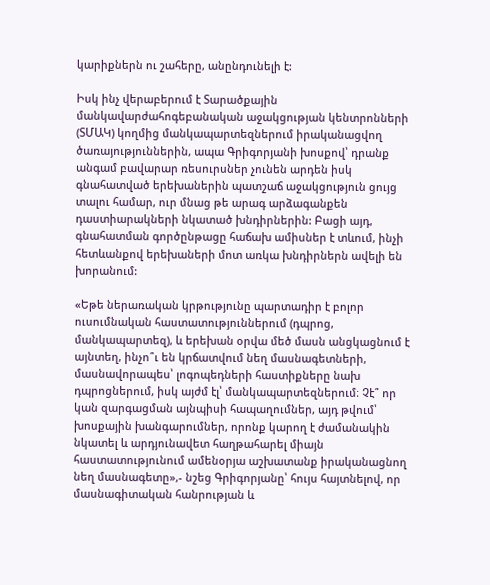կարիքներն ու շահերը, անընդունելի է:

Իսկ ինչ վերաբերում է Տարածքային մանկավարժահոգեբանական աջակցության կենտրոնների (ՏՄԱԿ) կողմից մանկապարտեզներում իրականացվող ծառայություններին, ապա Գրիգորյանի խոսքով՝ դրանք անգամ բավարար ռեսուրսներ չունեն արդեն իսկ գնահատված երեխաներին պատշաճ աջակցություն ցույց տալու համար, ուր մնաց թե արագ արձագանքեն դաստիարակների նկատած խնդիրներին: Բացի այդ, գնահատման գործընթացը հաճախ ամիսներ է տևում, ինչի հետևանքով երեխաների մոտ առկա խնդիրներն ավելի են խորանում:

«Եթե ներառական կրթությունը պարտադիր է բոլոր ուսումնական հաստատություններում (դպրոց, մանկապարտեզ), և երեխան օրվա մեծ մասն անցկացնում է այնտեղ, ինչո՞ւ են կրճատվում նեղ մասնագետների, մասնավորապես՝ լոգոպեդների հաստիքները նախ դպրոցներում, իսկ այժմ էլ՝ մանկապարտեզներում։ Չէ՞ որ կան զարգացման այնպիսի հապաղումներ, այդ թվում՝ խոսքային խանգարումներ, որոնք կարող է ժամանակին նկատել և արդյունավետ հաղթահարել միայն հաստատությունում ամենօրյա աշխատանք իրականացնող նեղ մասնագետը»,- նշեց Գրիգորյանը՝ հույս հայտնելով, որ մասնագիտական հանրության և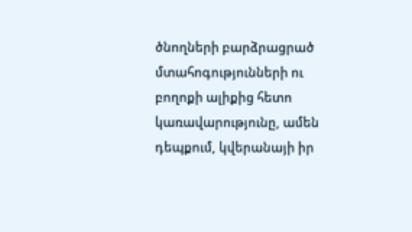ծնողների բարձրացրած մտահոգությունների ու բողոքի ալիքից հետո կառավարությունը, ամեն դեպքում, կվերանայի իր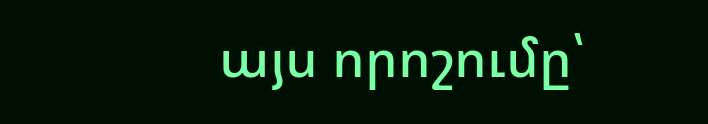այս որոշումը՝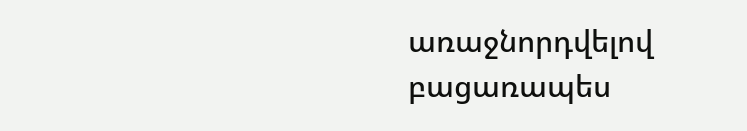առաջնորդվելով բացառապես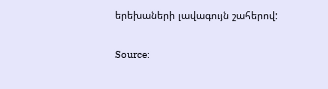երեխաների լավագույն շահերով:

Source: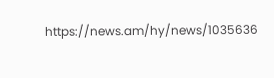https://news.am/hy/news/1035636